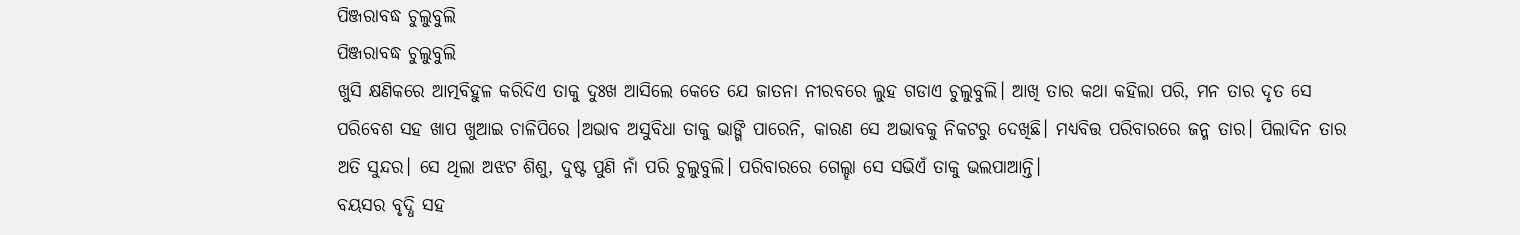ପିଞ୍ଜରାବଦ୍ଧ ଚୁଲୁବୁଲି
ପିଞ୍ଜରାବଦ୍ଧ ଚୁଲୁବୁଲି
ଖୁସି କ୍ଷଣିକରେ ଆତ୍ମବିହୁଳ କରିଦିଏ ତାକୁ ଦୁଃଖ ଆସିଲେ କେତେ ଯେ ଜାତନା ନୀରବରେ ଲୁହ ଗଡାଏ ଚୁଲୁବୁଲି। ଆଖି ତାର କଥା କହିଲା ପରି, ମନ ତାର ଦୃତ ସେ ପରିବେଶ ସହ ଖାପ ଖୁଆଇ ଚାଳିପିରେ ।ଅଭାବ ଅସୁବିଧା ତାକୁ ଭାଙ୍ଗି ପାରେନି, କାରଣ ସେ ଅଭାବକୁ ନିକଟରୁ ଦେଖିଛି। ମଧ୍ୟବିତ୍ତ ପରିବାରରେ ଜନ୍ମ ତାର। ପିଲାଦିନ ତାର ଅତି ସୁନ୍ଦର। ସେ ଥିଲା ଅଝଟ ଶିଶୁ, ଦୁଷ୍ଟ ପୁଣି ନାଁ ପରି ଚୁଲୁବୁଲି। ପରିବାରରେ ଗେଲ୍ହା ସେ ସଭିଏଁ ତାକୁ ଭଲପାଆନ୍ତି।
ବୟସର ବୃଦ୍ଧି ସହ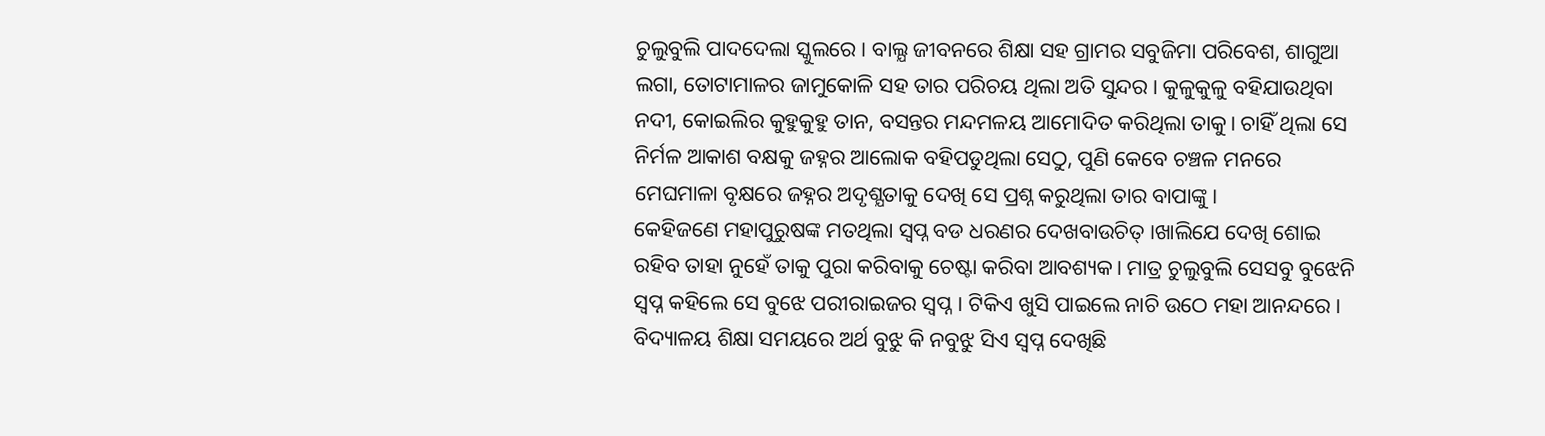ଚୁଲୁବୁଲି ପାଦଦେଲା ସ୍କୁଲରେ। ବାଲ୍ଯ ଜୀବନରେ ଶିକ୍ଷା ସହ ଗ୍ରାମର ସବୁଜିମା ପରିବେଶ, ଶାଗୁଆ ଲଗା, ତୋଟାମାଳର ଜାମୁକୋଳି ସହ ତାର ପରିଚୟ ଥିଲା ଅତି ସୁନ୍ଦର। କୁଳୁକୁଳୁ ବହିଯାଉଥିବା ନଦୀ, କୋଇଲିର କୁହୁକୁହୁ ତାନ, ବସନ୍ତର ମନ୍ଦମଳୟ ଆମୋଦିତ କରିଥିଲା ତାକୁ। ଚାହିଁ ଥିଲା ସେ ନିର୍ମଳ ଆକାଶ ବକ୍ଷକୁ ଜହ୍ନର ଆଲୋକ ବହିପଡୁଥିଲା ସେଠୁ, ପୁଣି କେବେ ଚଞ୍ଚଳ ମନରେ ମେଘମାଳା ବୃକ୍ଷରେ ଜହ୍ନର ଅଦୃଶ୍ଯତାକୁ ଦେଖି ସେ ପ୍ରଶ୍ନ କରୁଥିଲା ତାର ବାପାଙ୍କୁ।
କେହିଜଣେ ମହାପୁରୁଷଙ୍କ ମତଥିଲା ସ୍ୱପ୍ନ ବଡ ଧରଣର ଦେଖବାଉଚିତ୍ ।ଖାଲିଯେ ଦେଖି ଶୋଇ ରହିବ ତାହା ନୁହେଁ ତାକୁ ପୁରା କରିବାକୁ ଚେଷ୍ଟା କରିବା ଆବଶ୍ୟକ। ମାତ୍ର ଚୁଲୁବୁଲି ସେସବୁ ବୁଝେନି ସ୍ୱପ୍ନ କହିଲେ ସେ ବୁଝେ ପରୀରାଇଜର ସ୍ୱପ୍ନ। ଟିକିଏ ଖୁସି ପାଇଲେ ନାଚି ଉଠେ ମହା ଆନନ୍ଦରେ। ବିଦ୍ୟାଳୟ ଶିକ୍ଷା ସମୟରେ ଅର୍ଥ ବୁଝୁ କି ନବୁଝୁ ସିଏ ସ୍ୱପ୍ନ ଦେଖିଛି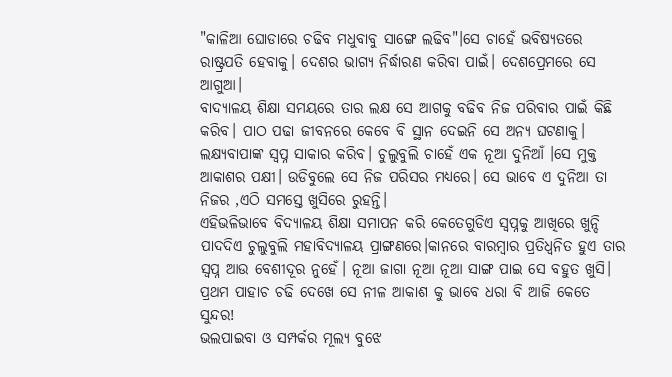"କାଳିଆ ଘୋଡାରେ ଚଢିବ ମଧୁବାବୁ ସାଙ୍ଗେ ଲଢିବ"।ସେ ଚାହେଁ ଭବିଷ୍ୟତରେ ରାଷ୍ଟ୍ରପତି ହେବାକୁ। ଦେଶର ଭାଗ୍ୟ ନିର୍ଦ୍ଧାରଣ କରିବା ପାଇଁ। ଦେଶପ୍ରେମରେ ସେ ଆଗୁଆ।
ବାଦ୍ଯାଳୟ ଶିକ୍ଷା ସମୟରେ ତାର ଲକ୍ଷ ସେ ଆଗକୁ ବଢିବ ନିଜ ପରିବାର ପାଇଁ କିଛି କରିବ। ପାଠ ପଢା ଜୀବନରେ କେବେ ବି ସ୍ଥାନ ଦେଇନି ସେ ଅନ୍ୟ ଘଟଣାକୁ। ଲକ୍ଷ୍ଯବାପାଙ୍କ ସ୍ୱପ୍ନ ସାକାର କରିବ। ଚୁଲୁବୁଲି ଚାହେଁ ଏକ ନୂଆ ଦୁନିଆଁ ।ସେ ମୁକ୍ତ ଆକାଶର ପକ୍ଷୀ। ଉଡିବୁଲେ ସେ ନିଜ ପରିସର ମଧ୍ୟରେ। ସେ ଭାବେ ଏ ଦୁନିଆ ତା ନିଜର ,ଏଠି ସମସ୍ତେ ଖୁସିରେ ରୁହନ୍ତି।
ଏହିଭଳିଭାବେ ବିଦ୍ୟାଳୟ ଶିକ୍ଷା ସମାପନ କରି କେତେଗୁଡିଏ ସ୍ୱପ୍ନକୁ ଆଖିରେ ଖୁନ୍ଦି ପାଦଦିଏ ଚୁଲୁବୁଲି ମହାବିଦ୍ୟାଳୟ ପ୍ରାଙ୍ଗଣରେ।କାନରେ ବାରମ୍ବାର ପ୍ରତିଧ୍ୱନିତ ହୁଏ ତାର ସ୍ୱପ୍ନ ଆଉ ବେଶୀଦୂର ନୁହେଁ। ନୂଆ ଜାଗା ନୂଆ ନୂଆ ସାଙ୍ଗ ପାଇ ସେ ବହୁତ ଖୁସି। ପ୍ରଥମ ପାହାଚ ଚଢି ଦେଖେ ସେ ନୀଳ ଆକାଶ କୁ ଭାବେ ଧରା ବି ଆଜି କେତେ ସୁନ୍ଦର!
ଭଲପାଇବା ଓ ସମ୍ପର୍କର ମୂଲ୍ଯ ବୁଝେ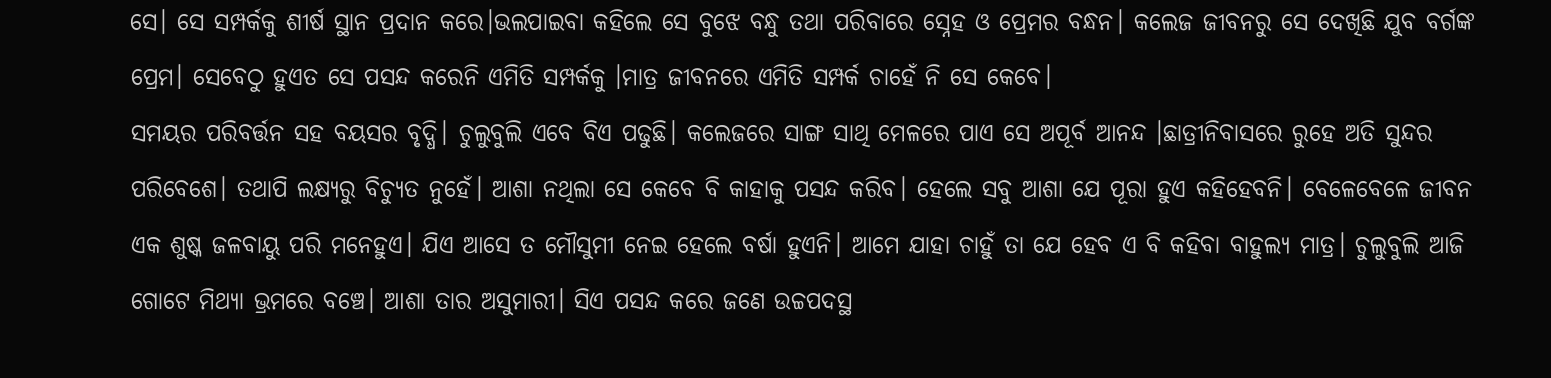ସେ। ସେ ସମ୍ପର୍କକୁ ଶୀର୍ଷ ସ୍ଥାନ ପ୍ରଦାନ କରେ।ଭଲପାଇବା କହିଲେ ସେ ବୁଝେ ବନ୍ଧୁ ତଥା ପରିବାରେ ସ୍ନେହ ଓ ପ୍ରେମର ବନ୍ଧନ। କଲେଜ ଜୀବନରୁ ସେ ଦେଖିଛି ଯୁବ ବର୍ଗଙ୍କ ପ୍ରେମ। ସେବେଠୁ ହୁଏତ ସେ ପସନ୍ଦ କରେନି ଏମିତି ସମ୍ପର୍କକୁ ।ମାତ୍ର ଜୀବନରେ ଏମିତି ସମ୍ପର୍କ ଚାହେଁ ନି ସେ କେବେ।
ସମୟର ପରିବର୍ତ୍ତନ ସହ ବୟସର ବୃଦ୍ଧି। ଚୁଲୁବୁଲି ଏବେ ବିଏ ପଢୁଛି। କଲେଜରେ ସାଙ୍ଗ ସାଥି ମେଳରେ ପାଏ ସେ ଅପୂର୍ବ ଆନନ୍ଦ ।ଛାତ୍ରୀନିବାସରେ ରୁହେ ଅତି ସୁନ୍ଦର ପରିବେଶେ। ତଥାପି ଲକ୍ଷ୍ୟରୁ ବିଚ୍ଯୁତ ନୁହେଁ। ଆଶା ନଥିଲା ସେ କେବେ ବି କାହାକୁ ପସନ୍ଦ କରିବ। ହେଲେ ସବୁ ଆଶା ଯେ ପୂରା ହୁଏ କହିହେବନି। ବେଳେବେଳେ ଜୀବନ ଏକ ଶୁଷ୍କ ଜଳବାୟୁ ପରି ମନେହୁଏ। ଯିଏ ଆସେ ତ ମୌସୁମୀ ନେଇ ହେଲେ ବର୍ଷା ହୁଏନି। ଆମେ ଯାହା ଚାହୁଁ ତା ଯେ ହେବ ଏ ବି କହିବା ବାହୁଲ୍ୟ ମାତ୍ର। ଚୁଲୁବୁଲି ଆଜି ଗୋଟେ ମିଥ୍ୟା ଭ୍ରମରେ ବଞ୍ଚେ। ଆଶା ତାର ଅସୁମାରୀ। ସିଏ ପସନ୍ଦ କରେ ଜଣେ ଉଚ୍ଚପଦସ୍ଥ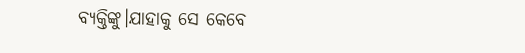ବ୍ଯକ୍ତିଙ୍କୁ।ଯାହାକୁ ସେ କେବେ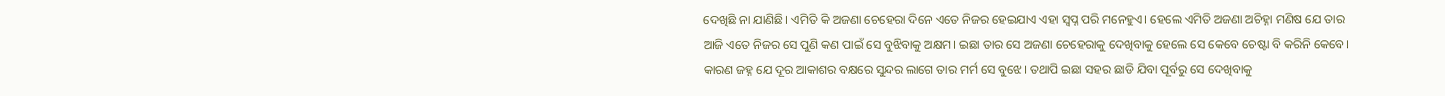ଦେଖିଛି ନା ଯାଣିଛି। ଏମିତି କି ଅଜଣା ଚେହେରା ଦିନେ ଏତେ ନିଜର ହେଇଯାଏ ଏହା ସ୍ୱପ୍ନ ପରି ମନେହୁଏ। ହେଲେ ଏମିତି ଅଜଣା ଅଚିହ୍ନା ମଣିଷ ଯେ ତାର ଆଜି ଏତେ ନିଜର ସେ ପୁଣି କଣ ପାଇଁ ସେ ବୁଝିବାକୁ ଅକ୍ଷମ। ଇଛା ତାର ସେ ଅଜଣା ଚେହେରାକୁ ଦେଖିବାକୁ ହେଲେ ସେ କେବେ ଚେଷ୍ଟା ବି କରିନି କେବେ। କାରଣ ଜହ୍ନ ଯେ ଦୂର ଆକାଶର ବକ୍ଷରେ ସୁନ୍ଦର ଲାଗେ ତାର ମର୍ମ ସେ ବୁଝେ। ତଥାପି ଇଛା ସହର ଛାଡି ଯିବା ପୂର୍ବରୁ ସେ ଦେଖିବାକୁ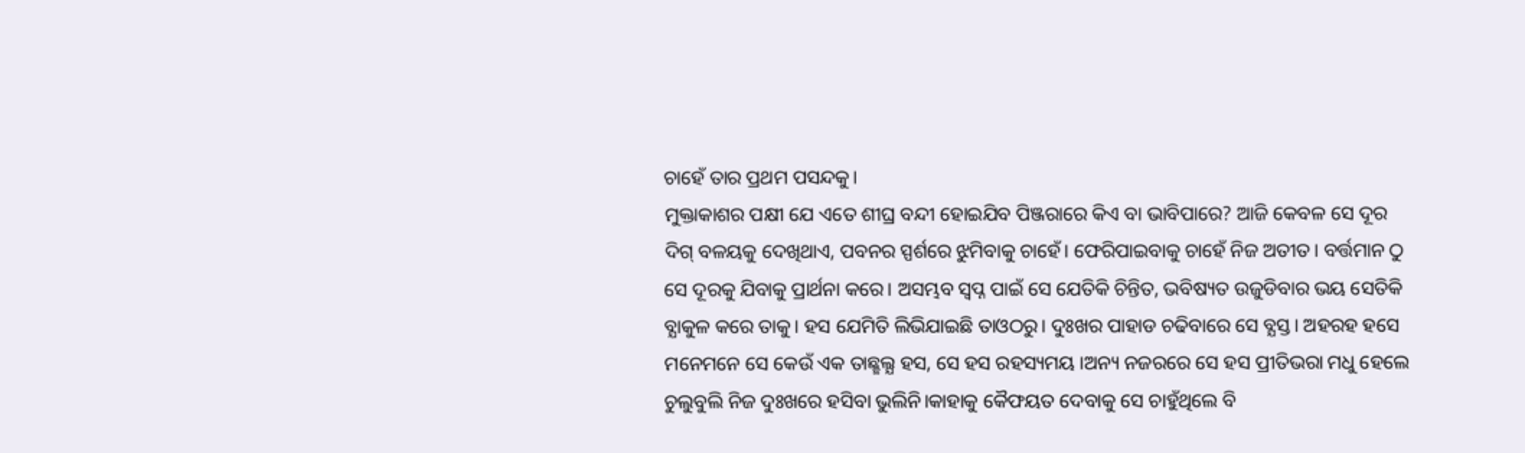ଚାହେଁ ତାର ପ୍ରଥମ ପସନ୍ଦକୁ।
ମୁକ୍ତାକାଶର ପକ୍ଷୀ ଯେ ଏତେ ଶୀଘ୍ର ବନ୍ଦୀ ହୋଇଯିବ ପିଞ୍ଜରାରେ କିଏ ବା ଭାବିପାରେ? ଆଜି କେବଳ ସେ ଦୂର ଦିଗ୍ ବଳୟକୁ ଦେଖିଥାଏ, ପବନର ସ୍ପର୍ଶରେ ଝୁମିବାକୁ ଚାହେଁ। ଫେରିପାଇବାକୁ ଚାହେଁ ନିଜ ଅତୀତ। ବର୍ତ୍ତମାନ ଠୁ ସେ ଦୂରକୁ ଯିବାକୁ ପ୍ରାର୍ଥନା କରେ। ଅସମ୍ଭବ ସ୍ୱପ୍ନ ପାଇଁ ସେ ଯେତିକି ଚିନ୍ତିତ, ଭବିଷ୍ୟତ ଉଜୁଡିବାର ଭୟ ସେତିକି ବ୍ଯାକୁଳ କରେ ତାକୁ। ହସ ଯେମିତି ଲିଭିଯାଇଛି ତାଓଠରୁ। ଦୁଃଖର ପାହାଡ ଚଢିବାରେ ସେ ବ୍ଯସ୍ତ। ଅହରହ ହସେ ମନେମନେ ସେ କେଉଁ ଏକ ତାଛ୍ଛଲ୍ଯ ହସ, ସେ ହସ ରହସ୍ୟମୟ ।ଅନ୍ୟ ନଜରରେ ସେ ହସ ପ୍ରୀତିଭରା ମଧୁ ହେଲେ ଚୁଲୁବୁଲି ନିଜ ଦୁଃଖରେ ହସିବା ଭୁଲିନି।କାହାକୁ କୈଫୟତ ଦେବାକୁ ସେ ଚାହୁଁଥିଲେ ବି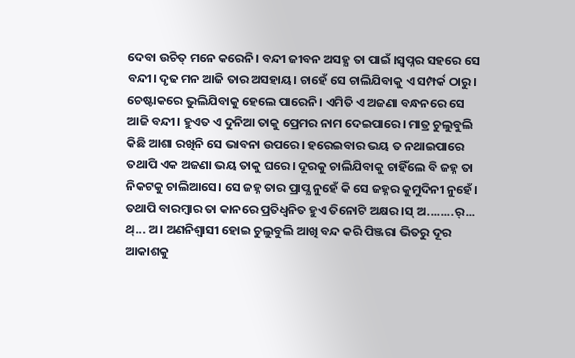ଦେବା ଉଚିତ୍ ମନେ କରେନି। ବନ୍ଦୀ ଜୀବନ ଅସହ୍ଯ ତା ପାଇଁ ।ସ୍ୱପ୍ନର ସହରେ ସେ ବନ୍ଦୀ। ଦୃଢ ମନ ଆଜି ତାର ଅସହାୟ। ଚାହେଁ ସେ ଚାଲିଯିବାକୁ ଏ ସମ୍ପର୍କ ଠାରୁ। ଚେଷ୍ଟାକରେ ଭୁଲିଯିବାକୁ ହେଲେ ପାରେନି। ଏମିତି ଏ ଅଜଣା ବନ୍ଧନରେ ସେ ଆଜି ବନ୍ଦୀ। ହୁଏତ ଏ ଦୁନିଆ ତାକୁ ପ୍ରେମର ନାମ ଦେଇପାରେ। ମାତ୍ର ଚୁଲୁବୁଲି କିଛି ଆଶା ରଖିନି ସେ ଭାବନା ଉପରେ। ହରେଇବାର ଭୟ ତ ନଥାଇପାରେ ତଥାପି ଏକ ଅଜଣା ଭୟ ତାକୁ ଘରେ। ଦୂରକୁ ଚାଲିଯିବାକୁ ଚାହିଁଲେ ବି ଜହ୍ନ ତା ନିକଟକୁ ଚାଲିଆସେ। ସେ ଜହ୍ନ ତାର ପ୍ରାପ୍ଯ ନୁହେଁ କି ସେ ଜହ୍ନର କୁମୁଦିନୀ ନୁହେଁ। ତଥାପି ବାରମ୍ବାର ତା କାନରେ ପ୍ରତିଧ୍ୱନିତ ହୁଏ ତିନୋଟି ଅକ୍ଷର ।ସ୍ ଅ........ର୍... ଥ୍... ଅ। ଅଣନିଶ୍ୱାସୀ ହୋଇ ଚୁଲୁବୁଲି ଆଖି ବନ୍ଦ କରି ପିଞ୍ଜରା ଭିତରୁ ଦୂର ଆକାଶକୁ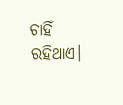ଚାହିଁ ରହିଥାଏ।